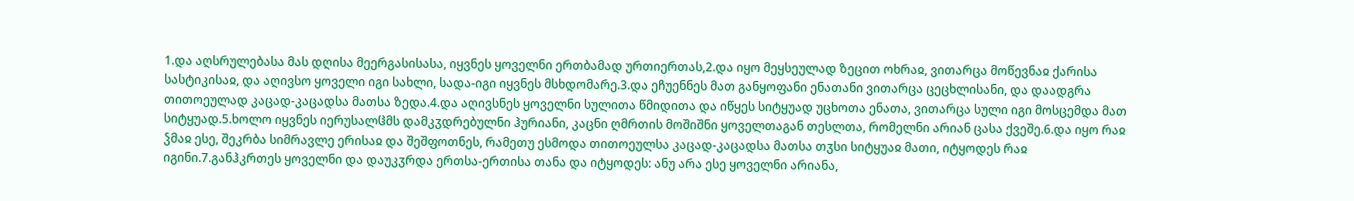1.და აღსრულებასა მას დღისა მეერგასისასა, იყვნეს ყოველნი ერთბამად ურთიერთას,2.და იყო მეყსეულად ზეცით ოხრაჲ, ვითარცა მოწევნაჲ ქარისა სასტიკისაჲ, და აღივსო ყოველი იგი სახლი, სადა-იგი იყვნეს მსხდომარე.3.და ეჩუენნეს მათ განყოფანი ენათანი ვითარცა ცეცხლისანი, და დაადგრა თითოეულად კაცად-კაცადსა მათსა ზედა.4.და აღივსნეს ყოველნი სულითა წმიდითა და იწყეს სიტყუად უცხოთა ენათა, ვითარცა სული იგი მოსცემდა მათ სიტყუად.5.ხოლო იყვნეს იერუსალჱმს დამკჳდრებულნი ჰურიანი, კაცნი ღმრთის მოშიშნი ყოველთაგან თესლთა, რომელნი არიან ცასა ქვეშე.6.და იყო რაჲ ჴმაჲ ესე, შეკრბა სიმრავლე ერისაჲ და შეშფოთნეს, რამეთუ ესმოდა თითოეულსა კაცად-კაცადსა მათსა თჳსი სიტყუაჲ მათი, იტყოდეს რაჲ იგინი.7.განჰკრთეს ყოველნი და დაუკჳრდა ერთსა-ერთისა თანა და იტყოდეს: ანუ არა ესე ყოველნი არიანა,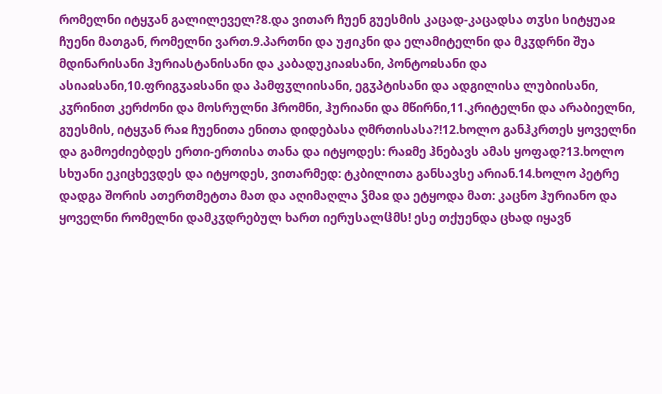რომელნი იტყჳან გალილეველ?8.და ვითარ ჩუენ გუესმის კაცად-კაცადსა თჳსი სიტყუაჲ ჩუენი მათგან, რომელნი ვართ.9.პართნი და უჟიკნი და ელამიტელნი და მკჳდრნი შუა მდინარისანი ჰურიასტანისანი და კაბადუკიაჲსანი, პონტოჲსანი და ასიაჲსანი,10.ფრიგჳაჲსანი და პამფჳლიისანი, ეგჳპტისანი და ადგილისა ლუბიისანი, კჳრინით კერძონი და მოსრულნი ჰრომნი, ჰურიანი და მწირნი,11.კრიტელნი და არაბიელნი, გუესმის, იტყჳან რაჲ ჩუენითა ენითა დიდებასა ღმრთისასა?!12.ხოლო განჰკრთეს ყოველნი და გამოეძიებდეს ერთი-ერთისა თანა და იტყოდეს: რაჲმე ჰნებავს ამას ყოფად?13.ხოლო სხუანი ეკიცხევდეს და იტყოდეს, ვითარმედ: ტკბილითა განსავსე არიან.14.ხოლო პეტრე დადგა შორის ათერთმეტთა მათ და აღიმაღლა ჴმაჲ და ეტყოდა მათ: კაცნო ჰურიანო და ყოველნი რომელნი დამკჳდრებულ ხართ იერუსალჱმს! ესე თქუენდა ცხად იყავნ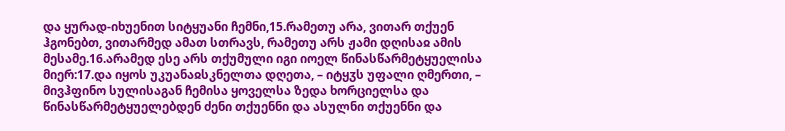და ყურად-იხუენით სიტყუანი ჩემნი,15.რამეთუ არა, ვითარ თქუენ ჰგონებთ, ვითარმედ ამათ სთრავს, რამეთუ არს ჟამი დღისაჲ ამის მესამე.16.არამედ ესე არს თქუმული იგი იოელ წინასწარმეტყუელისა მიერ:17.და იყოს უკუანაჲსკნელთა დღეთა, – იტყჳს უფალი ღმერთი, – მივჰფინო სულისაგან ჩემისა ყოველსა ზედა ხორციელსა და წინასწარმეტყუელებდენ ძენი თქუენნი და ასულნი თქუენნი და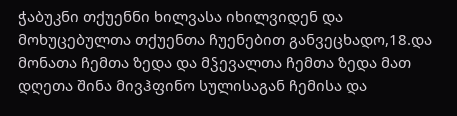ჭაბუკნი თქუენნი ხილვასა იხილვიდენ და მოხუცებულთა თქუენთა ჩუენებით განვეცხადო,18.და მონათა ჩემთა ზედა და მჴევალთა ჩემთა ზედა მათ დღეთა შინა მივჰფინო სულისაგან ჩემისა და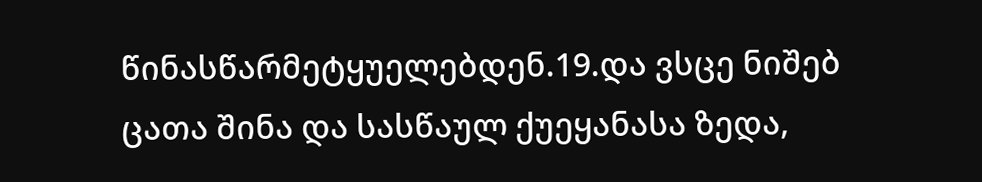წინასწარმეტყუელებდენ.19.და ვსცე ნიშებ ცათა შინა და სასწაულ ქუეყანასა ზედა,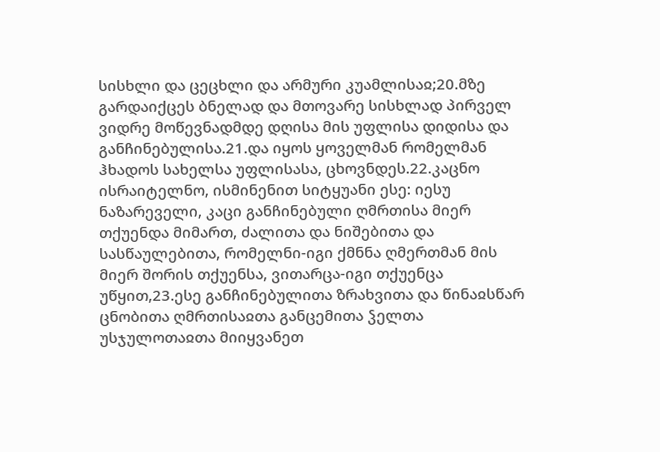სისხლი და ცეცხლი და არმური კუამლისაჲ;20.მზე გარდაიქცეს ბნელად და მთოვარე სისხლად პირველ ვიდრე მოწევნადმდე დღისა მის უფლისა დიდისა და განჩინებულისა.21.და იყოს ყოველმან რომელმან ჰხადოს სახელსა უფლისასა, ცხოვნდეს.22.კაცნო ისრაიტელნო, ისმინენით სიტყუანი ესე: იესუ ნაზარეველი, კაცი განჩინებული ღმრთისა მიერ თქუენდა მიმართ, ძალითა და ნიშებითა და სასწაულებითა, რომელნი-იგი ქმნნა ღმერთმან მის მიერ შორის თქუენსა, ვითარცა-იგი თქუენცა უწყით,23.ესე განჩინებულითა ზრახვითა და წინაჲსწარ ცნობითა ღმრთისაჲთა განცემითა ჴელთა უსჯულოთაჲთა მიიყვანეთ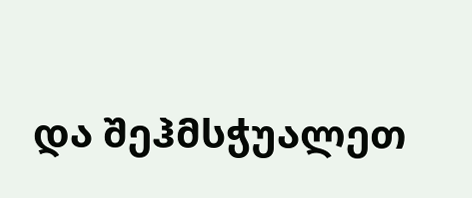და შეჰმსჭუალეთ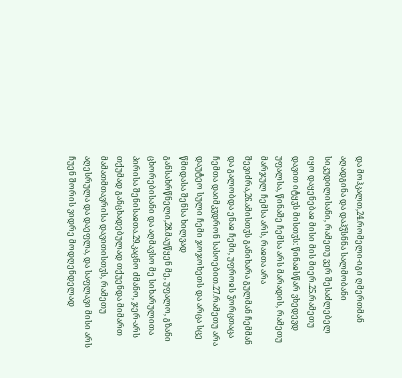და მოჰკალთ,24.რომელი-იგი ღმერთმან აღადგინა და დაჰჴსნნა სალმობანი სიკუდილისანი, რამეთუ ვერ შესაძლებელ იყო დაყენებაჲ მისი მის მიერ.25.რამეთუ დავით იტყჳს მისთჳს: წინაჲსწარ ვხედევდ უფალსა, წინაშე ჩემსა არს მარადის, რამეთუ მარჯულ ჩემსა არს, რაჲთა არა შევიძრა,26.ამისთჳს განიხარა გულმან ჩემმან და გალობდა ენაჲ ჩემი, უფროჲს ჴორცთაცა ჩემთა დაიმკჳდრონ სასოებით.27.რამეთუ არა დაუტეო სული ჩემი ჯოჯოხეთს და არცა სცე წმიდასა შენსა ხილვად განსახრწნელი,28.მაუწყენ მე, უფალო, გზანი ცხორებისანი და აღმავსო მე სიხარულითა პირისა შენისაჲთა.29.კაცნო ძმანო, ჯერ-არს თქუმად განცხადებულად თქუენდა მიმართ მამათმთავრისა დავითისთჳს, რამეთუ აღესრულა და დაეფლა, და საფლავი მისი არს ჩუენ შორის ვიდრე მოდღენდელად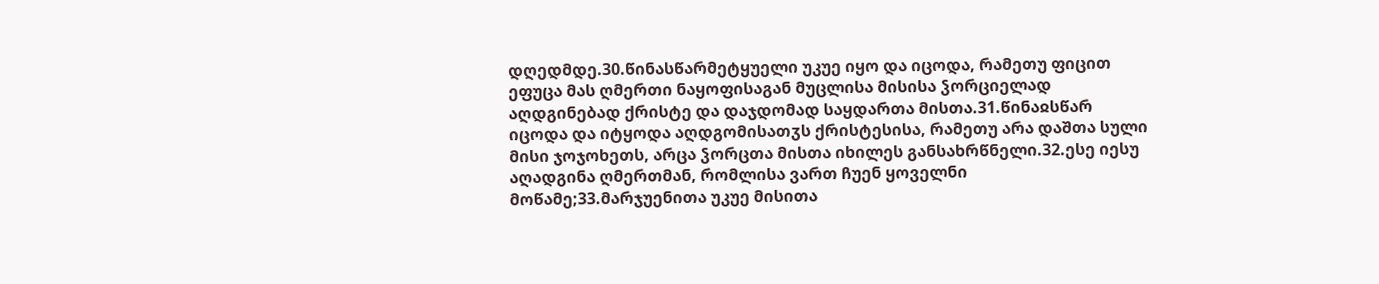დღედმდე.30.წინასწარმეტყუელი უკუე იყო და იცოდა, რამეთუ ფიცით ეფუცა მას ღმერთი ნაყოფისაგან მუცლისა მისისა ჴორციელად აღდგინებად ქრისტე და დაჯდომად საყდართა მისთა.31.წინაჲსწარ იცოდა და იტყოდა აღდგომისათჳს ქრისტესისა, რამეთუ არა დაშთა სული მისი ჯოჯოხეთს, არცა ჴორცთა მისთა იხილეს განსახრწნელი.32.ესე იესუ აღადგინა ღმერთმან, რომლისა ვართ ჩუენ ყოველნი მოწამე;33.მარჯუენითა უკუე მისითა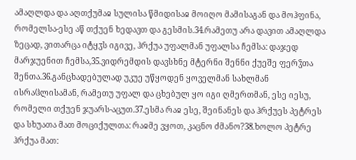ამაღლდა და აღთქუმაჲ სულისა წმიდისაჲ მოიღო მამისაგან და მოჰფინა, რომელსა-ესე აწ თქუენ ხედავთ და გესმის.34.რამეთუ არა დავით ამაღლდა ზეცად, ვითარცა იტყჳს იგივე, ჰრქუა უფალმან უფალსა ჩემსა: დაჯედ მარჯუენით ჩემსა,35.ვიდრემდის დავსხნე მტერნი შენნი ქუეშე ფერჴთა შენთა.36.განცხადებულად უკუე უწყოდენ ყოველმან სახლმან ისრაჱლისამან, რამეთუ უფალ და ცხებულ ყო იგი ღმერთმან, ესე იესუ, რომელი თქუენ ჯუარს-აცუთ.37.ესმა რაჲ ესე, შეინანეს და ჰრქუეს პეტრეს და სხუათა მათ მოციქულთა: რაჲმე ვყოთ, კაცნო ძმანო?38.ხოლო პეტრე ჰრქუა მათ: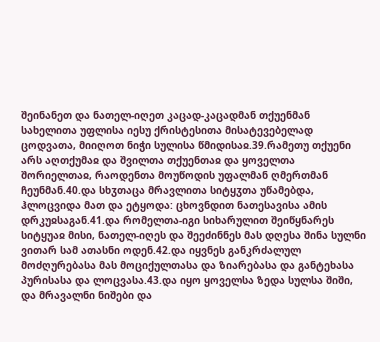შეინანეთ და ნათელ-იღეთ კაცად-კაცადმან თქუენმან სახელითა უფლისა იესუ ქრისტესითა მისატევებელად ცოდვათა, მიიღოთ ნიჭი სულისა წმიდისაჲ.39.რამეთუ თქუენი არს აღთქუმაჲ და შვილთა თქუენთაჲ და ყოველთა შორიელთაჲ, რაოდენთა მოუწოდის უფალმან ღმერთმან ჩეუნმან.40.და სხჳთაცა მრავლითა სიტყჳთა უწამებდა, ჰლოცვიდა მათ და ეტყოდა: ცხოვნდით ნათესავისა ამის დრკუჲსაგან.41.და რომელთა-იგი სიხარულით შეიწყნარეს სიტყუაჲ მისი, ნათელ-იღეს და შეეძინნეს მას დღესა შინა სულნი ვითარ სამ ათასნი ოდენ.42.და იყვნეს განკრძალულ მოძღურებასა მას მოციქულთასა და ზიარებასა და განტეხასა პურისასა და ლოცვასა.43.და იყო ყოველსა ზედა სულსა შიში, და მრავალნი ნიშები და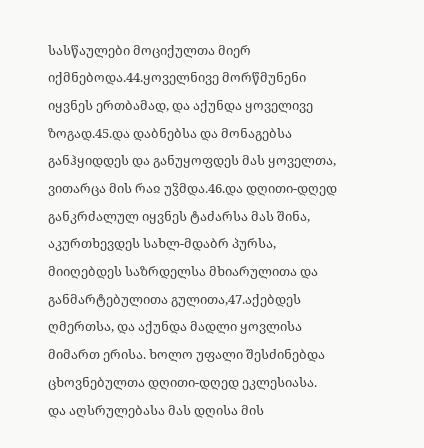სასწაულები მოციქულთა მიერ იქმნებოდა.44.ყოველნივე მორწმუნენი იყვნეს ერთბამად, და აქუნდა ყოველივე ზოგად.45.და დაბნებსა და მონაგებსა განჰყიდდეს და განუყოფდეს მას ყოველთა, ვითარცა მის რაჲ უჴმდა.46.და დღითი-დღედ განკრძალულ იყვნეს ტაძარსა მას შინა, აკურთხევდეს სახლ-მდაბრ პურსა, მიიღებდეს საზრდელსა მხიარულითა და განმარტებულითა გულითა,47.აქებდეს ღმერთსა, და აქუნდა მადლი ყოვლისა მიმართ ერისა. ხოლო უფალი შესძინებდა ცხოვნებულთა დღითი-დღედ ეკლესიასა.
და აღსრულებასა მას დღისა მის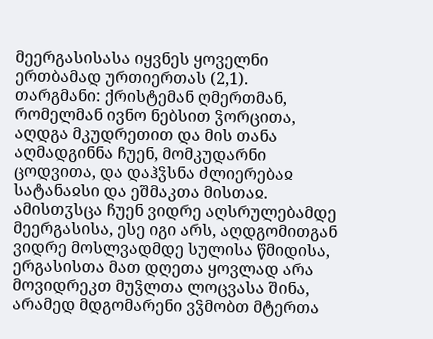მეერგასისასა იყვნეს ყოველნი ერთბამად ურთიერთას (2,1).
თარგმანი: ქრისტემან ღმერთმან, რომელმან ივნო ნებსით ჴორცითა, აღდგა მკუდრეთით და მის თანა აღმადგინნა ჩუენ, მომკუდარნი ცოდვითა, და დაჰჴსნა ძლიერებაჲ სატანაჲსი და ეშმაკთა მისთაჲ. ამისთჳსცა ჩუენ ვიდრე აღსრულებამდე მეერგასისა, ესე იგი არს, აღდგომითგან ვიდრე მოსლვადმდე სულისა წმიდისა, ერგასისთა მათ დღეთა ყოვლად არა მოვიდრეკთ მუჴლთა ლოცვასა შინა, არამედ მდგომარენი ვჴმობთ მტერთა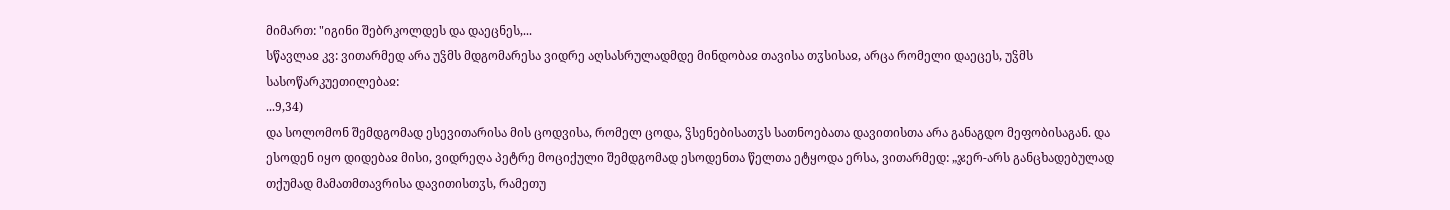მიმართ: "იგინი შებრკოლდეს და დაეცნეს,...
სწავლაჲ კვ: ვითარმედ არა უჴმს მდგომარესა ვიდრე აღსასრულადმდე მინდობაჲ თავისა თჳსისაჲ, არცა რომელი დაეცეს, უჴმს სასოწარკუეთილებაჲ:
...9,34)
და სოლომონ შემდგომად ესევითარისა მის ცოდვისა, რომელ ცოდა, ჴსენებისათჳს სათნოებათა დავითისთა არა განაგდო მეფობისაგან. და ესოდენ იყო დიდებაჲ მისი, ვიდრეღა პეტრე მოციქული შემდგომად ესოდენთა წელთა ეტყოდა ერსა, ვითარმედ: „ჯერ-არს განცხადებულად თქუმად მამათმთავრისა დავითისთჳს, რამეთუ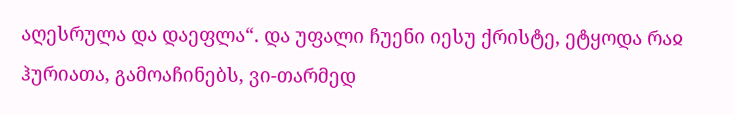აღესრულა და დაეფლა“. და უფალი ჩუენი იესუ ქრისტე, ეტყოდა რაჲ ჰურიათა, გამოაჩინებს, ვი-თარმედ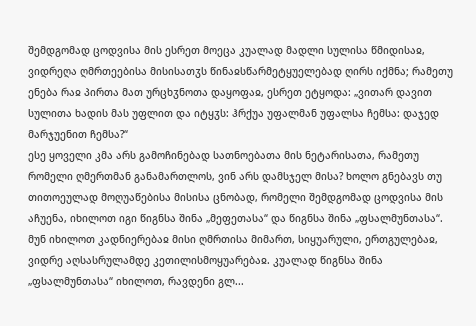შემდგომად ცოდვისა მის ესრეთ მოეცა კუალად მადლი სულისა წმიდისაჲ, ვიდრეღა ღმრთეებისა მისისათჳს წინაჲსწარმეტყუელებად ღირს იქმნა; რამეთუ ენება რაჲ პირთა მათ ურცხჳნოთა დაყოფაჲ, ესრეთ ეტყოდა: „ვითარ დავით სულითა ხადის მას უფლით და იტყჳს: ჰრქუა უფალმან უფალსა ჩემსა: დაჯედ მარჯუენით ჩემსა?“
ესე ყოველი კმა არს გამოჩინებად სათნოებათა მის ნეტარისათა, რამეთუ რომელი ღმერთმან განამართლოს, ვინ არს დამსჯელ მისა? ხოლო გნებავს თუ თითოეულად მოღუაწებისა მისისა ცნობად, რომელი შემდგომად ცოდვისა მის აჩუენა, იხილოთ იგი წიგნსა შინა „მეფეთასა“ და წიგნსა შინა „ფსალმუნთასა“. მუნ იხილოთ კადნიერებაჲ მისი ღმრთისა მიმართ, სიყუარული, ერთგულებაჲ, ვიდრე აღსასრულამდე კეთილისმოყუარებაჲ. კუალად წიგნსა შინა „ფსალმუნთასა“ იხილოთ, რავდენი გლ...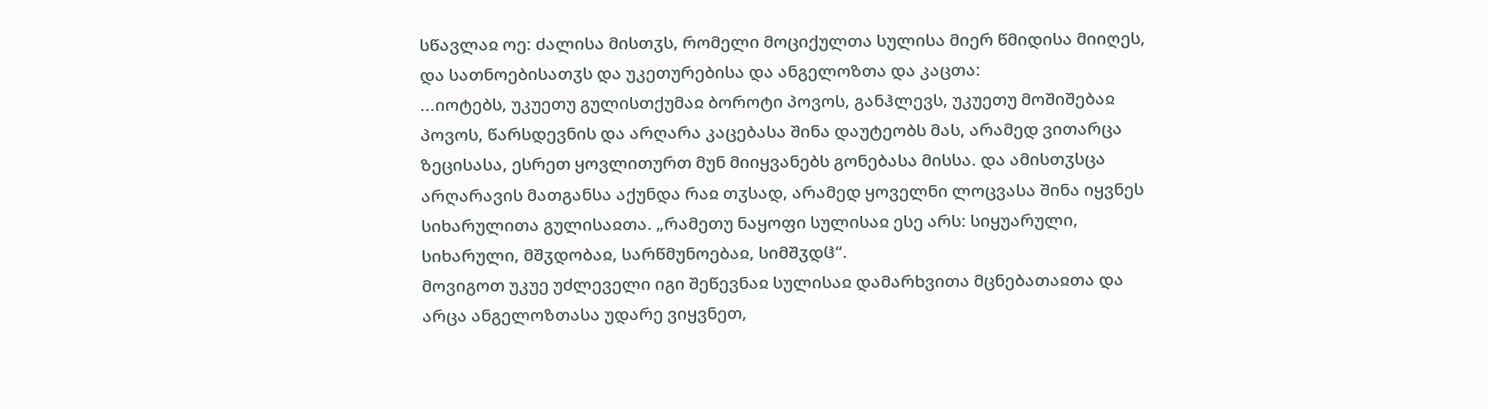სწავლაჲ ოე: ძალისა მისთჳს, რომელი მოციქულთა სულისა მიერ წმიდისა მიიღეს, და სათნოებისათჳს და უკეთურებისა და ანგელოზთა და კაცთა:
...იოტებს, უკუეთუ გულისთქუმაჲ ბოროტი პოვოს, განჰლევს, უკუეთუ მოშიშებაჲ პოვოს, წარსდევნის და არღარა კაცებასა შინა დაუტეობს მას, არამედ ვითარცა ზეცისასა, ესრეთ ყოვლითურთ მუნ მიიყვანებს გონებასა მისსა. და ამისთჳსცა არღარავის მათგანსა აქუნდა რაჲ თჳსად, არამედ ყოველნი ლოცვასა შინა იყვნეს სიხარულითა გულისაჲთა. „რამეთუ ნაყოფი სულისაჲ ესე არს: სიყუარული, სიხარული, მშჳდობაჲ, სარწმუნოებაჲ, სიმშჳდჱ“.
მოვიგოთ უკუე უძლეველი იგი შეწევნაჲ სულისაჲ დამარხვითა მცნებათაჲთა და არცა ანგელოზთასა უდარე ვიყვნეთ,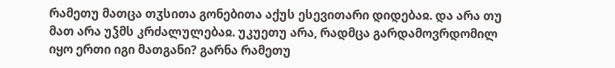რამეთუ მათცა თჳსითა გონებითა აქუს ესევითარი დიდებაჲ. და არა თუ მათ არა უჴმს კრძალულებაჲ. უკუეთუ არა, რადმცა გარდამოვრდომილ იყო ერთი იგი მათგანი? გარნა რამეთუ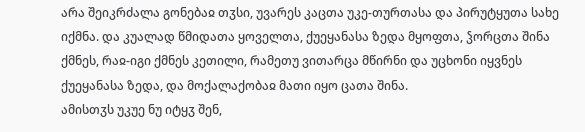არა შეიკრძალა გონებაჲ თჳსი, უვარეს კაცთა უკე-თურთასა და პირუტყუთა სახე იქმნა. და კუალად წმიდათა ყოველთა, ქუეყანასა ზედა მყოფთა, ჴორცთა შინა ქმნეს, რაჲ-იგი ქმნეს კეთილი, რამეთუ ვითარცა მწირნი და უცხონი იყვნეს ქუეყანასა ზედა, და მოქალაქობაჲ მათი იყო ცათა შინა.
ამისთჳს უკუე ნუ იტყჳ შენ,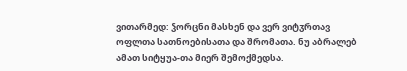ვითარმედ: ჴორცნი მასხენ და ვერ ვიტჳრთავ ოფლთა სათნოებისათა და შრომათა. ნუ აბრალებ ამათ სიტყუა-თა მიერ შემოქმედსა.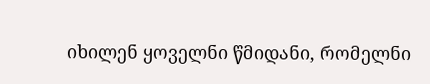იხილენ ყოველნი წმიდანი, რომელნი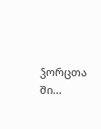ჴორცთა ში...